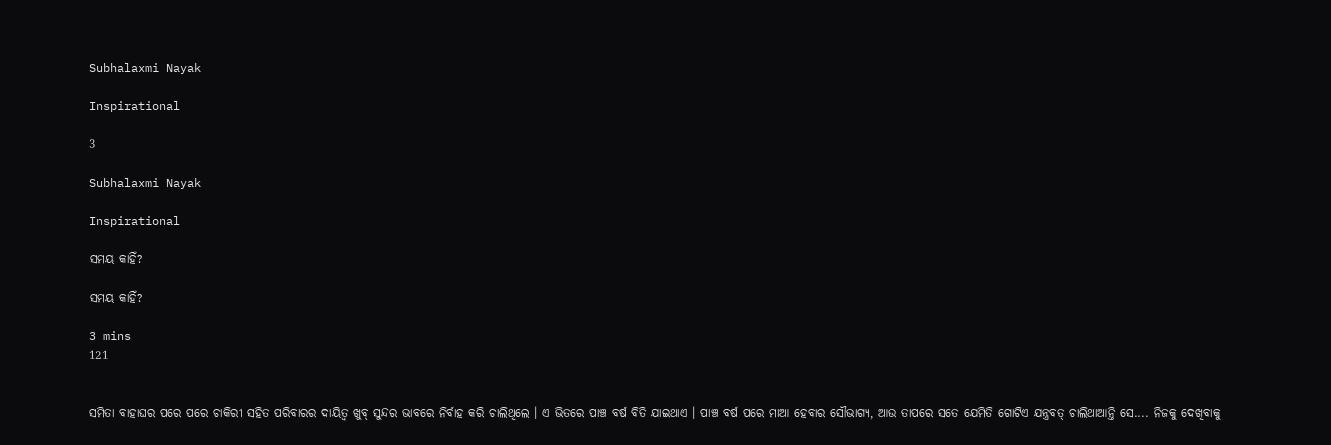Subhalaxmi Nayak

Inspirational

3

Subhalaxmi Nayak

Inspirational

ସମୟ କାହିଁ?

ସମୟ କାହିଁ?

3 mins
121


ସମିତା ବାହାଘର ପରେ ପରେ ଚାକିରୀ ସହିତ ପରିବାରର ଦାୟିତ୍ୱ ଖୁବ୍ ସୁନ୍ଦର ଭାବରେ ନିର୍ବାହ କରି ଚାଲିଥିଲେ । ଏ ଭିତରେ ପାଞ୍ଚ ବର୍ଷ ବିତି ଯାଇଥାଏ । ପାଞ୍ଚ ବର୍ଷ ପରେ ମାଆ ହେବାର ସୌଭାଗ୍ୟ, ଆଉ ତାପରେ ସତେ ଯେମିତି ଗୋଟିଏ ଯନ୍ତ୍ରବତ୍ ଚାଲିଥାଆନ୍ତି ସେ.... ନିଜକୁ ଦେଖିବାକୁ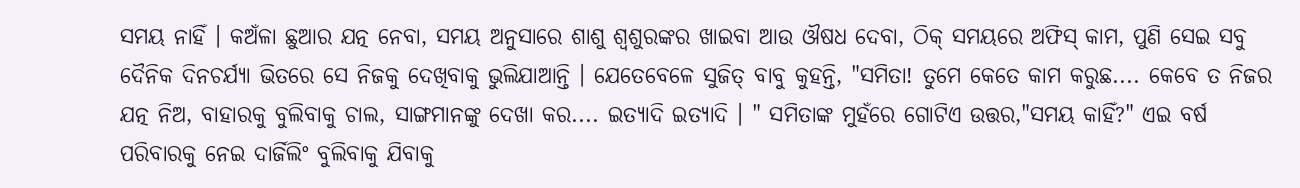ସମୟ ନାହିଁ । କଅଁଳା ଛୁଆର ଯତ୍ନ ନେବା, ସମୟ ଅନୁସାରେ ଶାଶୁ ଶ୍ୱଶୁରଙ୍କର ଖାଇବା ଆଉ ଔଷଧ ଦେବା, ଠିକ୍ ସମୟରେ ଅଫିସ୍ କାମ, ପୁଣି ସେଇ ସବୁ ଦୈନିକ ଦିନଚର୍ଯ୍ୟା ଭିତରେ ସେ ନିଜକୁ ଦେଖିବାକୁ ଭୁଲିଯାଆନ୍ତି । ଯେତେବେଳେ ସୁଜିତ୍ ବାବୁ କୁହନ୍ତି, "ସମିତା! ତୁମେ କେତେ କାମ କରୁଛ.... କେବେ ତ ନିଜର ଯତ୍ନ ନିଅ, ବାହାରକୁ ବୁଲିବାକୁ ଚାଲ, ସାଙ୍ଗମାନଙ୍କୁ ଦେଖା କର.... ଇତ୍ୟାଦି ଇତ୍ୟାଦି । " ସମିତାଙ୍କ ମୁହଁରେ ଗୋଟିଏ ଉତ୍ତର,"ସମୟ କାହିଁ?" ଏଇ ବର୍ଷ ପରିବାରକୁ ନେଇ ଦାର୍ଜିଲିଂ ବୁଲିବାକୁ ଯିବାକୁ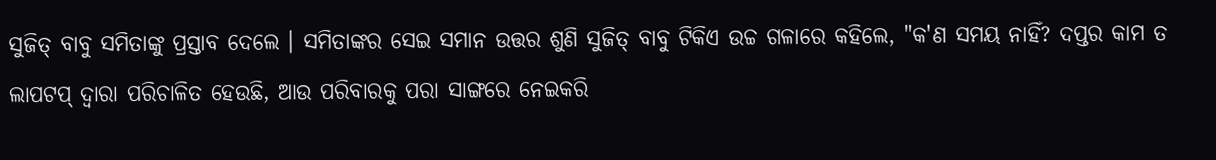ସୁଜିତ୍ ବାବୁ ସମିତାଙ୍କୁ ପ୍ରସ୍ତାବ ଦେଲେ । ସମିତାଙ୍କର ସେଇ ସମାନ ଉତ୍ତର ଶୁଣି ସୁଜିତ୍ ବାବୁ ଟିକିଏ ଉଚ୍ଚ ଗଳାରେ କହିଲେ, "କ'ଣ ସମୟ ନାହିଁ? ଦପ୍ତର କାମ ତ ଲାପଟପ୍ ଦ୍ଵାରା ପରିଚାଳିତ ହେଉଛି, ଆଉ ପରିବାରକୁ ପରା ସାଙ୍ଗରେ ନେଇକରି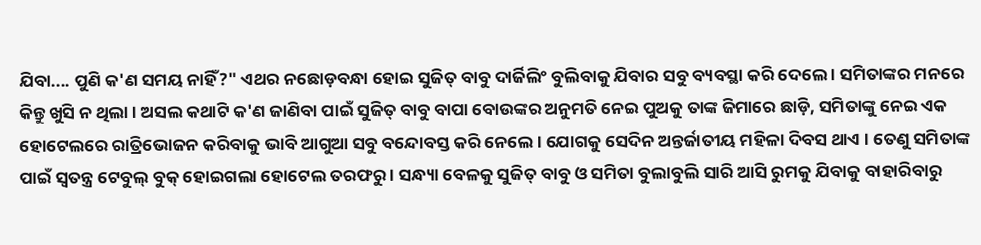ଯିବା.... ପୁଣି କ'ଣ ସମୟ ନାହିଁ?" ଏଥର ନଛୋଡ଼ବନ୍ଧା ହୋଇ ସୁଜିତ୍ ବାବୁ ଦାର୍ଜିଲିଂ ବୁଲିବାକୁ ଯିବାର ସବୁ ବ୍ୟବସ୍ଥା କରି ଦେଲେ । ସମିତାଙ୍କର ମନରେ କିନ୍ତୁ ଖୁସି ନ ଥିଲା । ଅସଲ କଥାଟି କ'ଣ ଜାଣିବା ପାଇଁ ସୁଜିତ୍ ବାବୁ ବାପା ବୋଉଙ୍କର ଅନୁମତି ନେଇ ପୁଅକୁ ତାଙ୍କ ଜିମାରେ ଛାଡ଼ି, ସମିତାଙ୍କୁ ନେଇ ଏକ ହୋଟେଲରେ ରାତ୍ରିଭୋଜନ କରିବାକୁ ଭାବି ଆଗୁଆ ସବୁ ବନ୍ଦୋବସ୍ତ କରି ନେଲେ । ଯୋଗକୁ ସେଦିନ ଅନ୍ତର୍ଜାତୀୟ ମହିଳା ଦିବସ ଥାଏ । ତେଣୁ ସମିତାଙ୍କ ପାଇଁ ସ୍ୱତନ୍ତ୍ର ଟେବୁଲ୍ ବୁକ୍ ହୋଇଗଲା ହୋଟେଲ ତରଫରୁ । ସନ୍ଧ୍ୟା ବେଳକୁ ସୁଜିତ୍ ବାବୁ ଓ ସମିତା ବୁଲାବୁଲି ସାରି ଆସି ରୁମକୁ ଯିବାକୁ ବାହାରିବାରୁ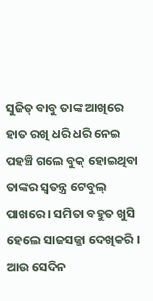ସୁଜିତ୍ ବାବୁ ତାଙ୍କ ଆଖିରେ ହାତ ରଖି ଧରି ଧରି ନେଇ ପହଞ୍ଚି ଗଲେ ବୁକ୍ ହୋଇଥିବା ତାଙ୍କର ସ୍ୱତନ୍ତ୍ର ଟେବୁଲ୍ ପାଖରେ । ସମିତା ବହୁତ ଖୁସି ହେଲେ ସାଜସଜ୍ଜା ଦେଖିକରି । ଆଉ ସେଦିନ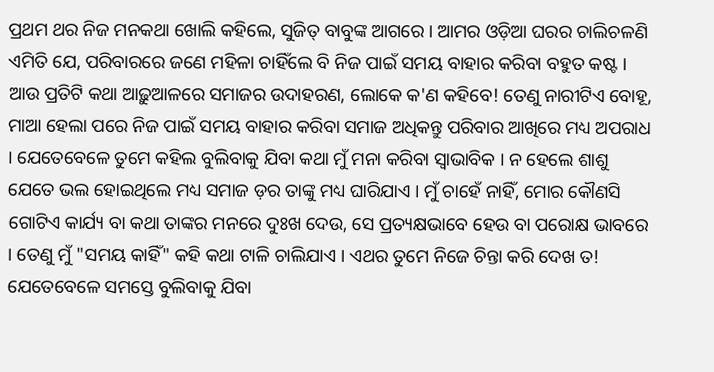ପ୍ରଥମ ଥର ନିଜ ମନକଥା ଖୋଲି କହିଲେ, ସୁଜିତ୍ ବାବୁଙ୍କ ଆଗରେ । ଆମର ଓଡ଼ିଆ ଘରର ଚାଲିଚଳଣି ଏମିତି ଯେ, ପରିବାରରେ ଜଣେ ମହିଳା ଚାହିଁଲେ ବି ନିଜ ପାଇଁ ସମୟ ବାହାର କରିବା ବହୁତ କଷ୍ଟ । ଆଉ ପ୍ରତିଟି କଥା ଆଢ଼ୁଆଳରେ ସମାଜର ଉଦାହରଣ, ଲୋକେ କ'ଣ କହିବେ! ତେଣୁ ନାରୀଟିଏ ବୋହୂ, ମାଆ ହେଲା ପରେ ନିଜ ପାଇଁ ସମୟ ବାହାର କରିବା ସମାଜ ଅଧିକନ୍ତୁ ପରିବାର ଆଖିରେ ମଧ୍ୟ ଅପରାଧ । ଯେତେବେଳେ ତୁମେ କହିଲ ବୁଲିବାକୁ ଯିବା କଥା ମୁଁ ମନା କରିବା ସ୍ୱାଭାବିକ । ନ ହେଲେ ଶାଶୁ ଯେତେ ଭଲ ହୋଇଥିଲେ ମଧ୍ୟ ସମାଜ ଡ଼ର ତାଙ୍କୁ ମଧ୍ୟ ଘାରିଯାଏ । ମୁଁ ଚାହେଁ ନାହିଁ, ମୋର କୌଣସି ଗୋଟିଏ କାର୍ଯ୍ୟ ବା କଥା ତାଙ୍କର ମନରେ ଦୁଃଖ ଦେଉ, ସେ ପ୍ରତ୍ୟକ୍ଷଭାବେ ହେଉ ବା ପରୋକ୍ଷ ଭାବରେ । ତେଣୁ ମୁଁ "ସମୟ କାହିଁ" କହି କଥା ଟାଳି ଚାଲିଯାଏ । ଏଥର ତୁମେ ନିଜେ ଚିନ୍ତା କରି ଦେଖ ତ! ଯେତେବେଳେ ସମସ୍ତେ ବୁଲିବାକୁ ଯିବା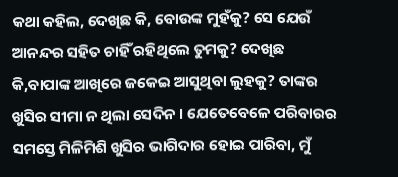କଥା କହିଲ, ଦେଖିଛ କି, ବୋଉଙ୍କ ମୁହଁକୁ? ସେ ଯେଉଁ ଆନନ୍ଦର ସହିତ ଚାହିଁ ରହିଥିଲେ ତୁମକୁ? ଦେଖିଛ କି,ବାପାଙ୍କ ଆଖିରେ ଜକେଇ ଆସୁଥିବା ଲୁହକୁ? ତାଙ୍କର ଖୁସିର ସୀମା ନ ଥିଲା ସେଦିନ । ଯେତେବେଳେ ପରିବାରର ସମସ୍ତେ ମିଳିମିଶି ଖୁସିର ଭାଗିଦାର ହୋଇ ପାରିବା, ମୁଁ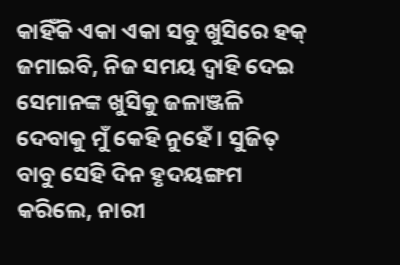କାହିଁକି ଏକା ଏକା ସବୁ ଖୁସିରେ ହକ୍ ଜମାଇବି, ନିଜ ସମୟ ଦ୍ୱାହି ଦେଇ ସେମାନଙ୍କ ଖୁସିକୁ ଜଳାଞ୍ଜଳି ଦେବାକୁ ମୁଁ କେହି ନୁହେଁ । ସୁଜିତ୍ ବାବୁ ସେହି ଦିନ ହୃଦୟଙ୍ଗମ କରିଲେ, ନାରୀ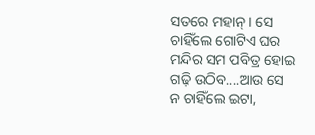ସତରେ ମହାନ୍ । ସେ ଚାହିଁଲେ ଗୋଟିଏ ଘର ମନ୍ଦିର ସମ ପବିତ୍ର ହୋଇ ଗଢ଼ି ଉଠିବ....ଆଉ ସେ ନ ଚାହିଁଲେ ଇଟା,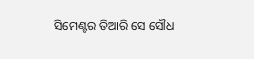ସିମେଣ୍ଟର ତିଆରି ସେ ସୌଧ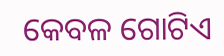କେବଳ ଗୋଟିଏ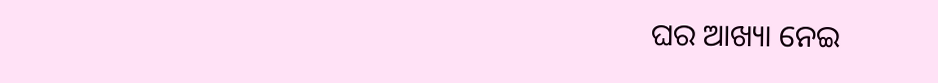ଘର ଆଖ୍ୟା ନେଇ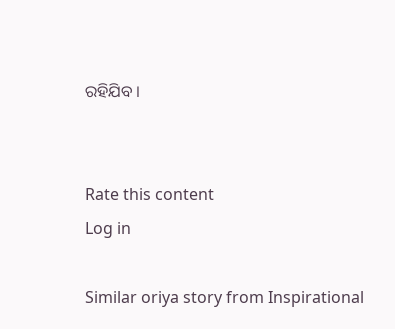ରହିଯିବ ।


Rate this content
Log in

Similar oriya story from Inspirational